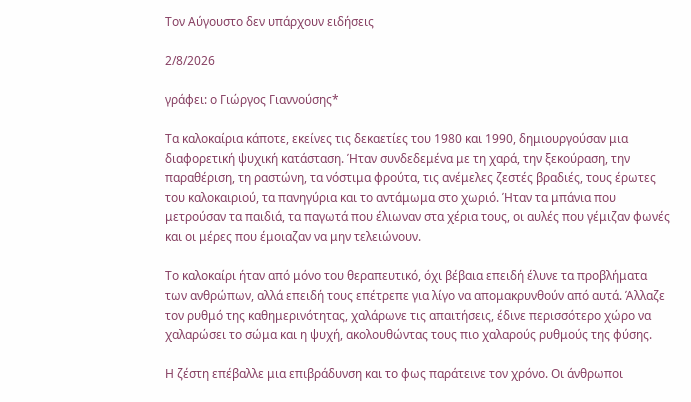Τον Αύγουστο δεν υπάρχουν ειδήσεις

2/8/2026

γράφει: ο Γιώργος Γιαννούσης*

Τα καλοκαίρια κάποτε, εκείνες τις δεκαετίες του 1980 και 1990, δημιουργούσαν μια διαφορετική ψυχική κατάσταση. Ήταν συνδεδεμένα με τη χαρά, την ξεκούραση, την παραθέριση, τη ραστώνη, τα νόστιμα φρούτα, τις ανέμελες ζεστές βραδιές, τους έρωτες του καλοκαιριού, τα πανηγύρια και το αντάμωμα στο χωριό. Ήταν τα μπάνια που μετρούσαν τα παιδιά, τα παγωτά που έλιωναν στα χέρια τους, οι αυλές που γέμιζαν φωνές και οι μέρες που έμοιαζαν να μην τελειώνουν.

Το καλοκαίρι ήταν από μόνο του θεραπευτικό, όχι βέβαια επειδή έλυνε τα προβλήματα των ανθρώπων, αλλά επειδή τους επέτρεπε για λίγο να απομακρυνθούν από αυτά. Άλλαζε τον ρυθμό της καθημερινότητας, χαλάρωνε τις απαιτήσεις, έδινε περισσότερο χώρο να χαλαρώσει το σώμα και η ψυχή, ακολουθώντας τους πιο χαλαρούς ρυθμούς της φύσης.

Η ζέστη επέβαλλε μια επιβράδυνση και το φως παράτεινε τον χρόνο. Οι άνθρωποι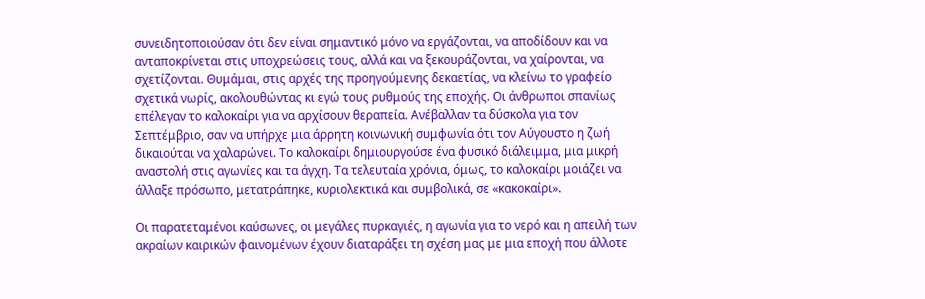συνειδητοποιούσαν ότι δεν είναι σημαντικό μόνο να εργάζονται, να αποδίδουν και να ανταποκρίνεται στις υποχρεώσεις τους, αλλά και να ξεκουράζονται, να χαίρονται, να σχετίζονται. Θυμάμαι, στις αρχές της προηγούμενης δεκαετίας, να κλείνω το γραφείο σχετικά νωρίς, ακολουθώντας κι εγώ τους ρυθμούς της εποχής. Οι άνθρωποι σπανίως επέλεγαν το καλοκαίρι για να αρχίσουν θεραπεία. Ανέβαλλαν τα δύσκολα για τον Σεπτέμβριο, σαν να υπήρχε μια άρρητη κοινωνική συμφωνία ότι τον Αύγουστο η ζωή δικαιούται να χαλαρώνει. Το καλοκαίρι δημιουργούσε ένα φυσικό διάλειμμα, μια μικρή αναστολή στις αγωνίες και τα άγχη. Τα τελευταία χρόνια, όμως, το καλοκαίρι μοιάζει να άλλαξε πρόσωπο, μετατράπηκε, κυριολεκτικά και συμβολικά, σε «κακοκαίρι».

Οι παρατεταμένοι καύσωνες, οι μεγάλες πυρκαγιές, η αγωνία για το νερό και η απειλή των ακραίων καιρικών φαινομένων έχουν διαταράξει τη σχέση μας με μια εποχή που άλλοτε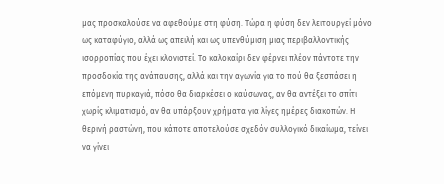μας προσκαλούσε να αφεθούμε στη φύση. Τώρα η φύση δεν λειτουργεί μόνο ως καταφύγιο, αλλά ως απειλή και ως υπενθύμιση μιας περιβαλλοντικής ισορροπίας που έχει κλονιστεί. Το καλοκαίρι δεν φέρνει πλέον πάντοτε την προσδοκία της ανάπαυσης, αλλά και την αγωνία για το πού θα ξεσπάσει η επόμενη πυρκαγιά, πόσο θα διαρκέσει ο καύσωνας, αν θα αντέξει το σπίτι χωρίς κλιματισμό, αν θα υπάρξουν χρήματα για λίγες ημέρες διακοπών. Η θερινή ραστώνη, που κάποτε αποτελούσε σχεδόν συλλογικό δικαίωμα, τείνει να γίνει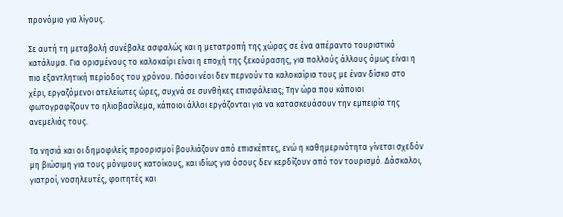προνόμιο για λίγους.

Σε αυτή τη μεταβολή συνέβαλε ασφαλώς και η μετατροπή της χώρας σε ένα απέραντο τουριστικό κατάλυμα. Για ορισμένους το καλοκαίρι είναι η εποχή της ξεκούρασης, για πολλούς άλλους όμως είναι η πιο εξαντλητική περίοδος του χρόνου. Πόσοι νέοι δεν περνούν τα καλοκαίρια τους με έναν δίσκο στο χέρι, εργαζόμενοι ατελείωτες ώρες, συχνά σε συνθήκες επισφάλειας; Την ώρα που κάποιοι φωτογραφίζουν το ηλιοβασίλεμα, κάποιοι άλλοι εργάζονται για να κατασκευάσουν την εμπειρία της ανεμελιάς τους.

Τα νησιά και οι δημοφιλείς προορισμοί βουλιάζουν από επισκέπτες, ενώ η καθημερινότητα γίνεται σχεδόν μη βιώσιμη για τους μόνιμους κατοίκους, και ιδίως για όσους δεν κερδίζουν από τον τουρισμό. Δάσκαλοι, γιατροί, νοσηλευτές, φοιτητές και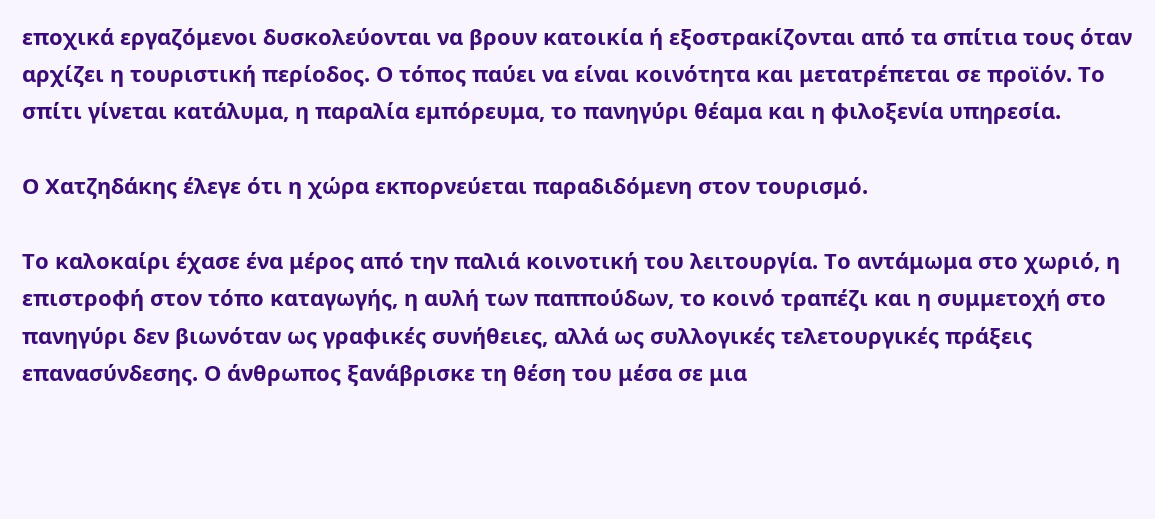εποχικά εργαζόμενοι δυσκολεύονται να βρουν κατοικία ή εξοστρακίζονται από τα σπίτια τους όταν αρχίζει η τουριστική περίοδος. Ο τόπος παύει να είναι κοινότητα και μετατρέπεται σε προϊόν. Το σπίτι γίνεται κατάλυμα, η παραλία εμπόρευμα, το πανηγύρι θέαμα και η φιλοξενία υπηρεσία.

Ο Χατζηδάκης έλεγε ότι η χώρα εκπορνεύεται παραδιδόμενη στον τουρισμό.

Το καλοκαίρι έχασε ένα μέρος από την παλιά κοινοτική του λειτουργία. Το αντάμωμα στο χωριό, η επιστροφή στον τόπο καταγωγής, η αυλή των παππούδων, το κοινό τραπέζι και η συμμετοχή στο πανηγύρι δεν βιωνόταν ως γραφικές συνήθειες, αλλά ως συλλογικές τελετουργικές πράξεις επανασύνδεσης. Ο άνθρωπος ξανάβρισκε τη θέση του μέσα σε μια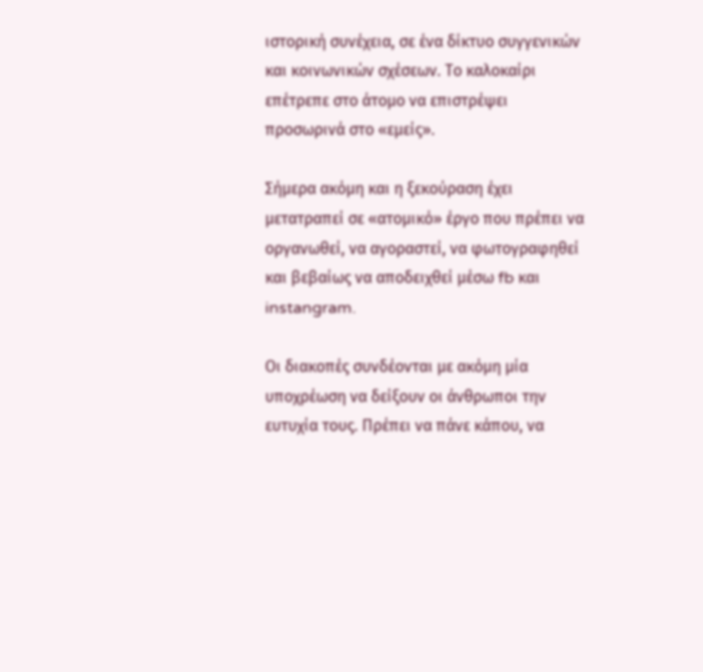ιστορική συνέχεια, σε ένα δίκτυο συγγενικών και κοινωνικών σχέσεων. Το καλοκαίρι επέτρεπε στο άτομο να επιστρέψει προσωρινά στο «εμείς».

Σήμερα ακόμη και η ξεκούραση έχει μετατραπεί σε «ατομικό» έργο που πρέπει να οργανωθεί, να αγοραστεί, να φωτογραφηθεί και βεβαίως να αποδειχθεί μέσω fb και instangram.

Οι διακοπές συνδέονται με ακόμη μία υποχρέωση να δείξουν οι άνθρωποι την ευτυχία τους. Πρέπει να πάνε κάπου, να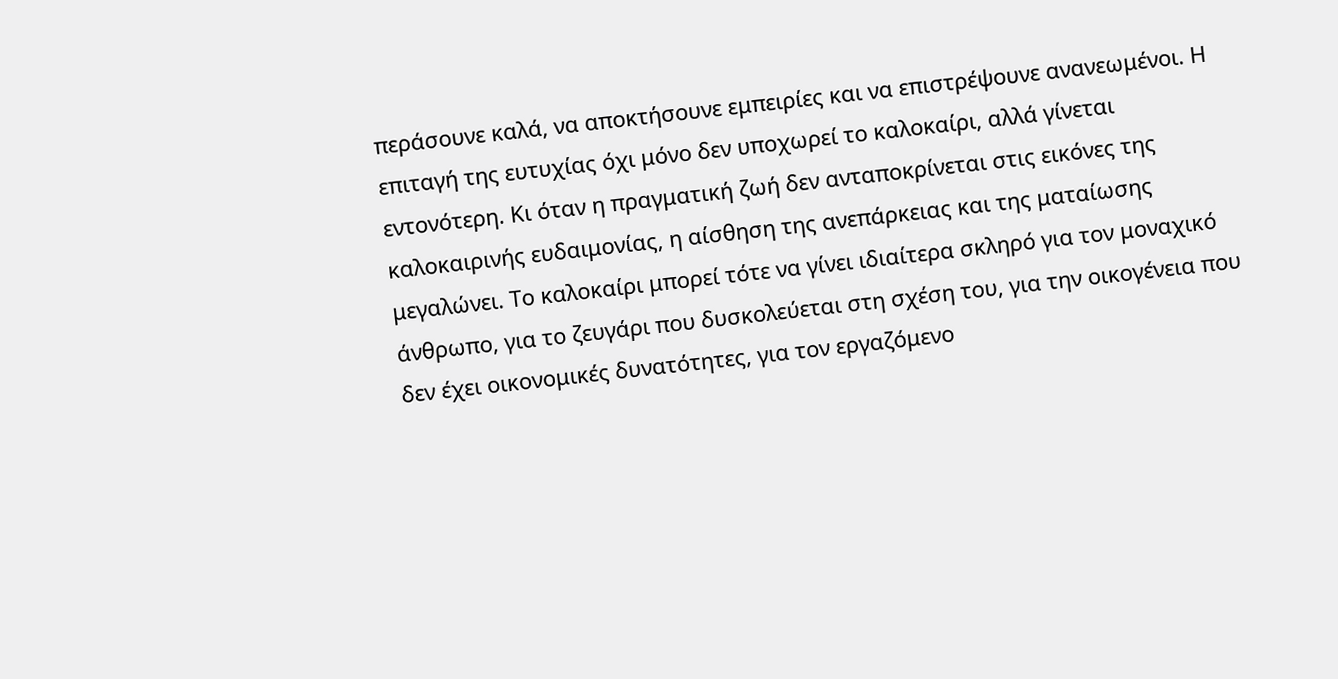περάσουνε καλά, να αποκτήσουνε εμπειρίες και να επιστρέψουνε ανανεωμένοι. Η επιταγή της ευτυχίας όχι μόνο δεν υποχωρεί το καλοκαίρι, αλλά γίνεται εντονότερη. Κι όταν η πραγματική ζωή δεν ανταποκρίνεται στις εικόνες της καλοκαιρινής ευδαιμονίας, η αίσθηση της ανεπάρκειας και της ματαίωσης μεγαλώνει. Το καλοκαίρι μπορεί τότε να γίνει ιδιαίτερα σκληρό για τον μοναχικό άνθρωπο, για το ζευγάρι που δυσκολεύεται στη σχέση του, για την οικογένεια που δεν έχει οικονομικές δυνατότητες, για τον εργαζόμενο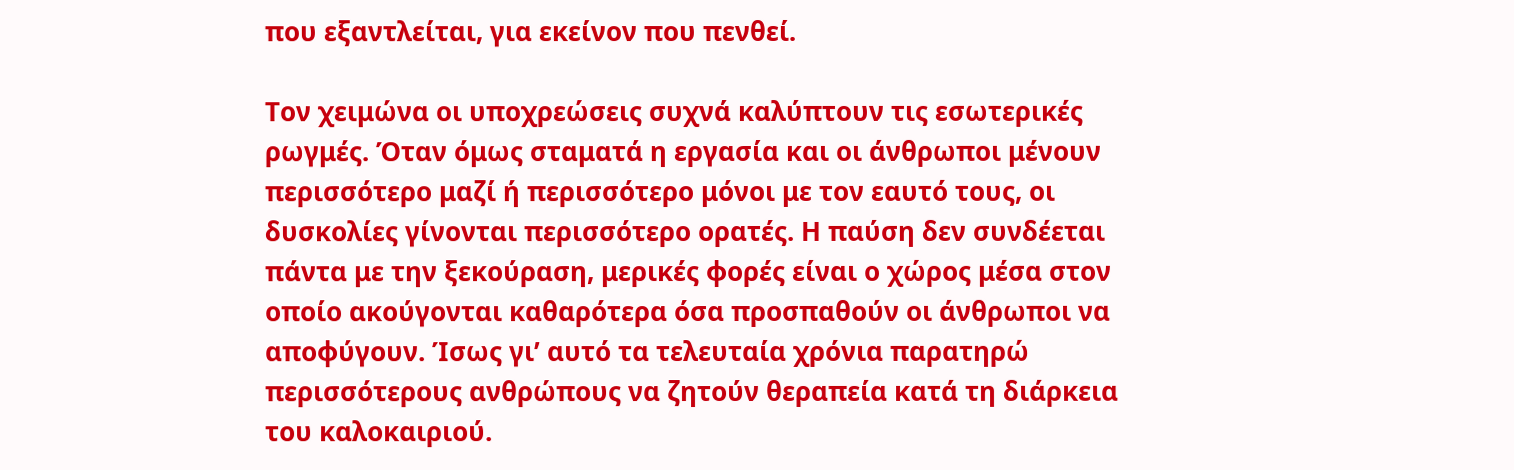που εξαντλείται, για εκείνον που πενθεί.

Τον χειμώνα οι υποχρεώσεις συχνά καλύπτουν τις εσωτερικές ρωγμές. Όταν όμως σταματά η εργασία και οι άνθρωποι μένουν περισσότερο μαζί ή περισσότερο μόνοι με τον εαυτό τους, οι δυσκολίες γίνονται περισσότερο ορατές. Η παύση δεν συνδέεται πάντα με την ξεκούραση, μερικές φορές είναι ο χώρος μέσα στον οποίο ακούγονται καθαρότερα όσα προσπαθούν οι άνθρωποι να αποφύγουν. Ίσως γι’ αυτό τα τελευταία χρόνια παρατηρώ περισσότερους ανθρώπους να ζητούν θεραπεία κατά τη διάρκεια του καλοκαιριού.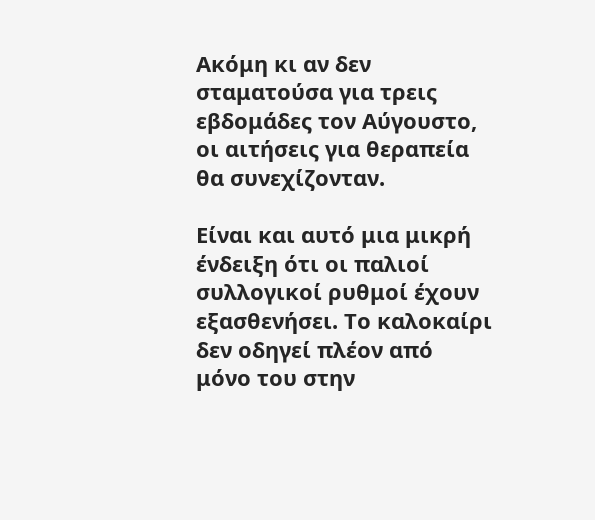Ακόμη κι αν δεν σταματούσα για τρεις εβδομάδες τον Αύγουστο, οι αιτήσεις για θεραπεία θα συνεχίζονταν.

Είναι και αυτό μια μικρή ένδειξη ότι οι παλιοί συλλογικοί ρυθμοί έχουν εξασθενήσει. Το καλοκαίρι δεν οδηγεί πλέον από μόνο του στην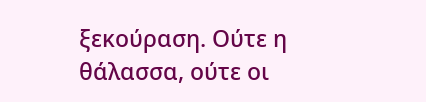ξεκούραση. Ούτε η θάλασσα, ούτε οι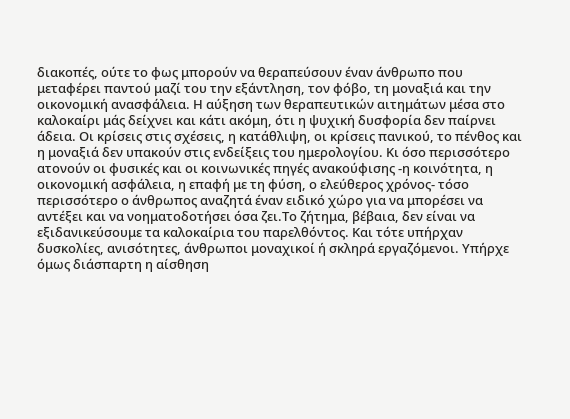διακοπές, ούτε το φως μπορούν να θεραπεύσουν έναν άνθρωπο που μεταφέρει παντού μαζί του την εξάντληση, τον φόβο, τη μοναξιά και την οικονομική ανασφάλεια. Η αύξηση των θεραπευτικών αιτημάτων μέσα στο καλοκαίρι μάς δείχνει και κάτι ακόμη, ότι η ψυχική δυσφορία δεν παίρνει άδεια. Οι κρίσεις στις σχέσεις, η κατάθλιψη, οι κρίσεις πανικού, το πένθος και η μοναξιά δεν υπακούν στις ενδείξεις του ημερολογίου. Κι όσο περισσότερο ατονούν οι φυσικές και οι κοινωνικές πηγές ανακούφισης -η κοινότητα, η οικονομική ασφάλεια, η επαφή με τη φύση, ο ελεύθερος χρόνος- τόσο περισσότερο ο άνθρωπος αναζητά έναν ειδικό χώρο για να μπορέσει να αντέξει και να νοηματοδοτήσει όσα ζει.Το ζήτημα, βέβαια, δεν είναι να εξιδανικεύσουμε τα καλοκαίρια του παρελθόντος. Και τότε υπήρχαν δυσκολίες, ανισότητες, άνθρωποι μοναχικοί ή σκληρά εργαζόμενοι. Υπήρχε όμως διάσπαρτη η αίσθηση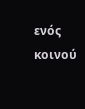ενός κοινού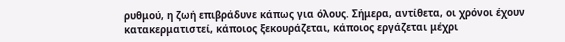ρυθμού, η ζωή επιβράδυνε κάπως για όλους. Σήμερα, αντίθετα, οι χρόνοι έχουν κατακερματιστεί, κάποιος ξεκουράζεται, κάποιος εργάζεται μέχρι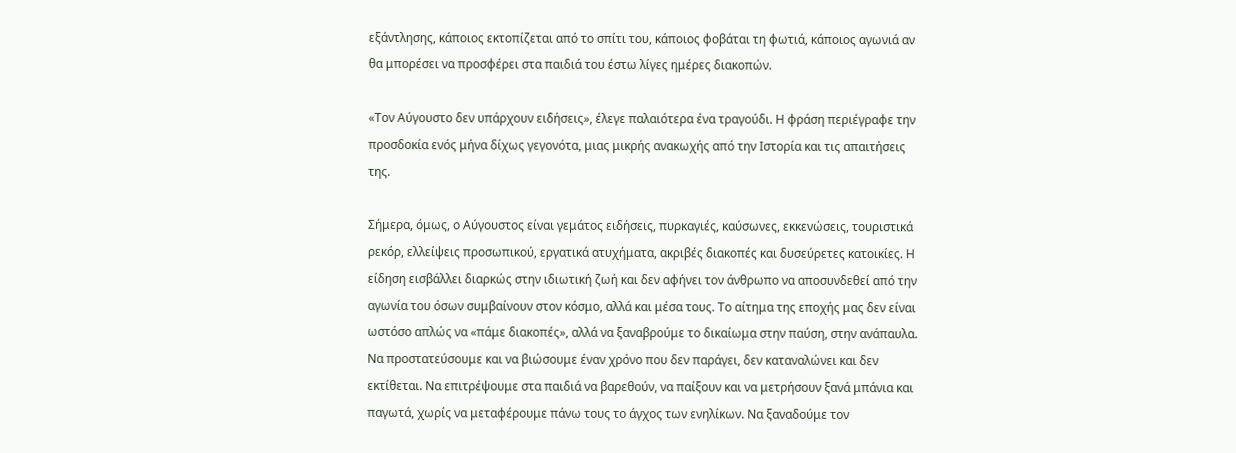εξάντλησης, κάποιος εκτοπίζεται από το σπίτι του, κάποιος φοβάται τη φωτιά, κάποιος αγωνιά αν θα μπορέσει να προσφέρει στα παιδιά του έστω λίγες ημέρες διακοπών.

«Τον Αύγουστο δεν υπάρχουν ειδήσεις», έλεγε παλαιότερα ένα τραγούδι. Η φράση περιέγραφε την προσδοκία ενός μήνα δίχως γεγονότα, μιας μικρής ανακωχής από την Ιστορία και τις απαιτήσεις της.

Σήμερα, όμως, ο Αύγουστος είναι γεμάτος ειδήσεις, πυρκαγιές, καύσωνες, εκκενώσεις, τουριστικά ρεκόρ, ελλείψεις προσωπικού, εργατικά ατυχήματα, ακριβές διακοπές και δυσεύρετες κατοικίες. Η είδηση εισβάλλει διαρκώς στην ιδιωτική ζωή και δεν αφήνει τον άνθρωπο να αποσυνδεθεί από την αγωνία του όσων συμβαίνουν στον κόσμο, αλλά και μέσα τους. Το αίτημα της εποχής μας δεν είναι ωστόσο απλώς να «πάμε διακοπές», αλλά να ξαναβρούμε το δικαίωμα στην παύση, στην ανάπαυλα. Να προστατεύσουμε και να βιώσουμε έναν χρόνο που δεν παράγει, δεν καταναλώνει και δεν εκτίθεται. Να επιτρέψουμε στα παιδιά να βαρεθούν, να παίξουν και να μετρήσουν ξανά μπάνια και παγωτά, χωρίς να μεταφέρουμε πάνω τους το άγχος των ενηλίκων. Να ξαναδούμε τον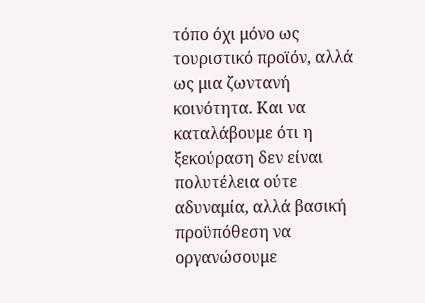τόπο όχι μόνο ως τουριστικό προϊόν, αλλά ως μια ζωντανή κοινότητα. Και να καταλάβουμε ότι η ξεκούραση δεν είναι πολυτέλεια ούτε αδυναμία, αλλά βασική προϋπόθεση να οργανώσουμε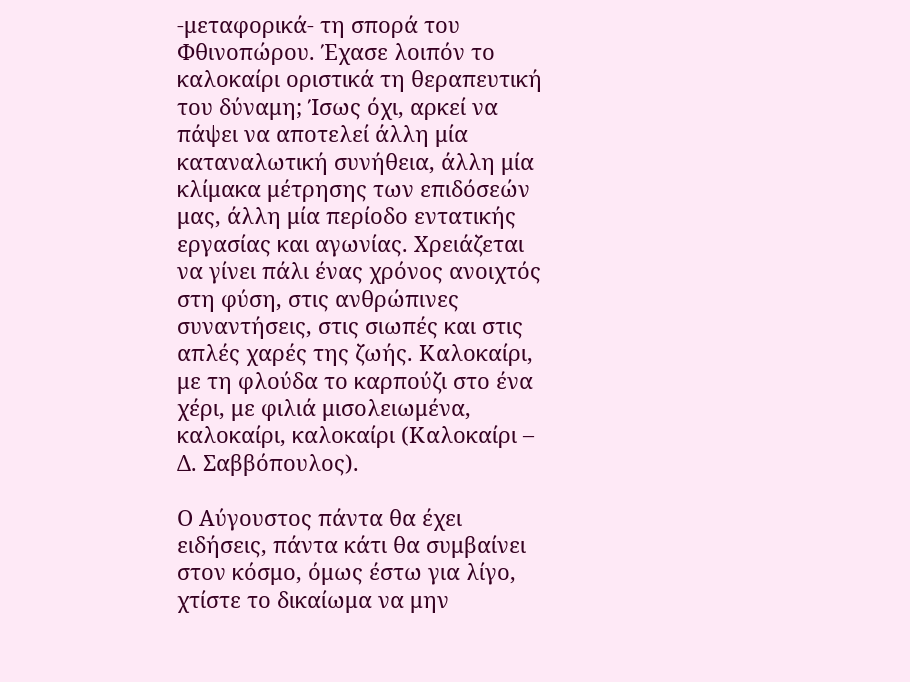-μεταφορικά- τη σπορά του Φθινοπώρου. Έχασε λοιπόν το καλοκαίρι οριστικά τη θεραπευτική του δύναμη; Ίσως όχι, αρκεί να πάψει να αποτελεί άλλη μία καταναλωτική συνήθεια, άλλη μία κλίμακα μέτρησης των επιδόσεών μας, άλλη μία περίοδο εντατικής εργασίας και αγωνίας. Χρειάζεται να γίνει πάλι ένας χρόνος ανοιχτός στη φύση, στις ανθρώπινες συναντήσεις, στις σιωπές και στις απλές χαρές της ζωής. Καλοκαίρι, με τη φλούδα το καρπούζι στο ένα χέρι, με φιλιά μισολειωμένα, καλοκαίρι, καλοκαίρι (Καλοκαίρι – Δ. Σαββόπουλος).

Ο Αύγουστος πάντα θα έχει ειδήσεις, πάντα κάτι θα συμβαίνει στον κόσμο, όμως έστω για λίγο, χτίστε το δικαίωμα να μην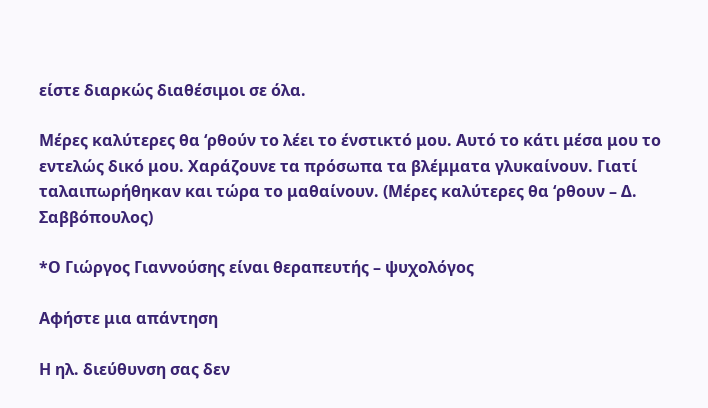είστε διαρκώς διαθέσιμοι σε όλα.

Μέρες καλύτερες θα ‘ρθούν το λέει το ένστικτό μου. Αυτό το κάτι μέσα μου το εντελώς δικό μου. Χαράζουνε τα πρόσωπα τα βλέμματα γλυκαίνουν. Γιατί ταλαιπωρήθηκαν και τώρα το μαθαίνουν. (Μέρες καλύτερες θα ‘ρθουν – Δ. Σαββόπουλος)

*Ο Γιώργος Γιαννούσης είναι θεραπευτής – ψυχολόγος

Αφήστε μια απάντηση

Η ηλ. διεύθυνση σας δεν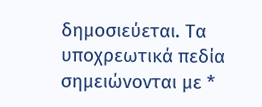δημοσιεύεται. Τα υποχρεωτικά πεδία σημειώνονται με *